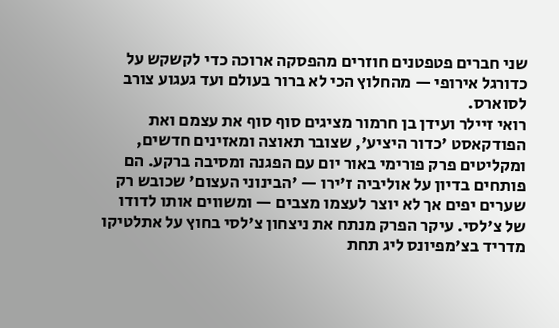שני חברים פטפטנים חוזרים מהפסקה ארוכה כדי לקשקש על כדורגל אירופי — מהחלוץ הכי לא ברור בעולם ועד געגוע צורב לסוארס.
רואי זיילר ועידן בן חרמור מציגים סוף סוף את עצמם ואת הפודקאסט 'כדור היציע', שצובר תאוצה ומאזינים חדשים, ומקליטים פרק פורימי באור יום עם הפגנה ומסיבה ברקע. הם פותחים בדיון על אוליביה ז'ירו — 'הבינוני העצום' שכובש רק שערים יפים אך לא יוצר לעצמו מצבים — ומשווים אותו לדודו של צ'לסי. עיקר הפרק מנתח את ניצחון צ'לסי בחוץ על אתלטיקו מדריד בצ'מפיונס ליג תחת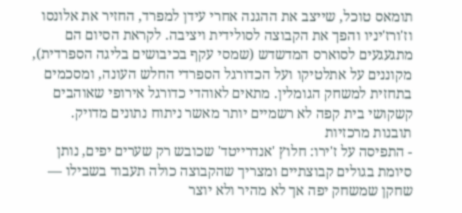תומאס טוכל, שייצב את ההגנה אחרי עידן למפרד, החזיר את אלונסו וז'ורז'יניו והפך את הקבוצה לסולידית ויציבה. לקראת הסיום הם מתגעגעים לסוארס המדשדש (שמסי עקף בכיבושים בליגה הספרדית), מקוננים על אתלטיקו ועל הכדורגל הספרדי החלש העונה, ומסכמים בתחזית למשחק הגומלין. מתאים לאוהדי כדורגל אירופי שאוהבים קשקושי בית קפה לא רשמיים יותר מאשר ניתוח נתונים מדויק.
תובנות מרכזיות
- התפיסה על ז'ירו: חלוץ 'אנדרייטד' שכובש רק שערים יפים, נותן סיומת בגולים קבוצתיים ומצריך שהקבוצה כולה תעבוד בשבילו — שחקן שמשחק יפה אך לא מהיר ולא יוצר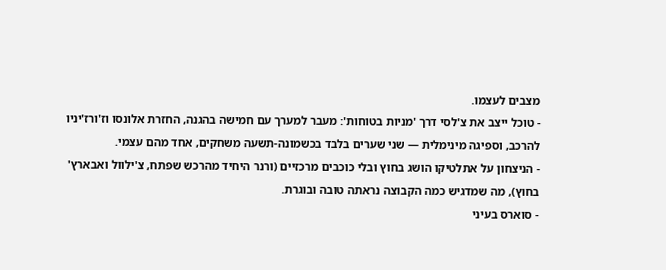מצבים לעצמו.
- טוכל ייצב את צ'לסי דרך 'מניות בטוחות': מעבר למערך עם חמישה בהגנה, החזרת אלונסו וז'ורז'יניו להרכב, וספיגה מינימלית — שני שערים בלבד בכשמונה-תשעה משחקים, אחד מהם עצמי.
- הניצחון על אתלטיקו הושג בחוץ ובלי כוכבים מרכזיים (ורנר היחיד מהרכש שפתח, צ'ילוול ואבארץ' בחוץ), מה שמדגיש כמה הקבוצה נראתה טובה ובוגרת.
- סוארס בעיני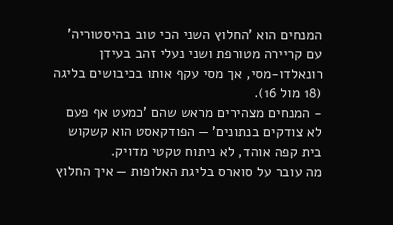המנחים הוא 'החלוץ השני הכי טוב בהיסטוריה' עם קריירה מטורפת ושני נעלי זהב בעידן רונאלדו-מסי, אך מסי עקף אותו בכיבושים בליגה (18 מול 16).
- המנחים מצהירים מראש שהם 'כמעט אף פעם לא צודקים בנתונים' — הפודקאסט הוא קשקוש בית קפה אוהד, לא ניתוח טקטי מדויק.
מה עובר על סוארס בליגת האלופות — איך החלוץ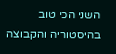השני הכי טוב בהיסטוריה והקבוצה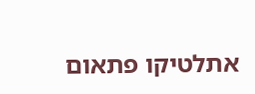אתלטיקו פתאום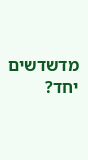מדשדשים יחד?